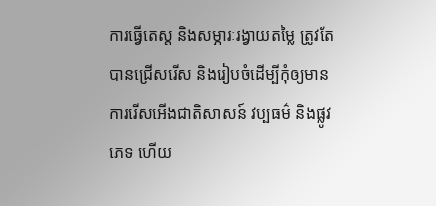ការធ្វើតេស្ត និងសម្ភារៈរង្វាយតម្លៃ ត្រូវតែបានជ្រើសរើស និងរៀបចំដើម្បីកុំឲ្យមានការរើសអើងជាតិសាសន៍ វប្បធម៌ និងផ្លូវភេទ ហើយ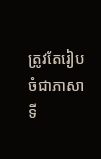ត្រូវតែរៀបចំជាភាសាទី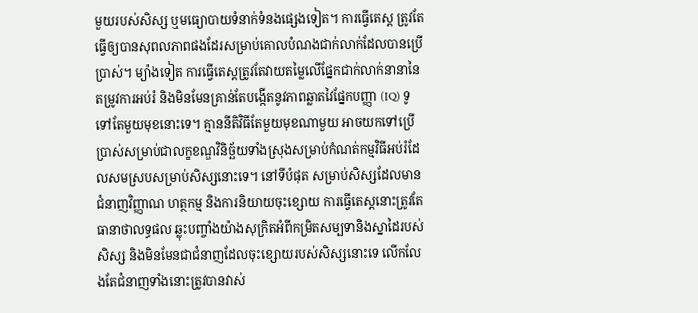មួយរបស់សិស្ស ឬមធ្យោបាយទំនាក់ទំនងផ្សេងទៀត។ ការធ្វើតេស្ត ត្រូវតែធ្វើឲ្យបានសុពលភាពផងដែរសម្រាប់គោលបំណងជាក់លាក់ដែលបានប្រើប្រាស់។ ម្យ៉ាងទៀត ការធ្វើតេស្តត្រូវតែវាយតម្លៃលើផ្នែកជាក់លាក់នានានៃតម្រូវការអប់រំ និងមិនមែនគ្រាន់តែបង្កើតនូវភាពឆ្លាតវៃផ្នែកបញ្ញា (IQ) ទូទៅតែមួយមុខនោះទេ។ គ្មាននីតិវិធីតែមួយមុខណាមួយ អាចយកទៅប្រើប្រាស់សម្រាប់ជាលក្ខខណ្ឌវិនិច្ឆ័យទាំងស្រុងសម្រាប់កំណត់កម្មវិធីអប់រំដែលសមស្របសម្រាប់សិស្សនោះទេ។ នៅទីបំផុត សម្រាប់សិស្សដែលមានជំនាញវិញ្ញាណ ហត្ថកម្ម និងការនិយាយចុះខ្សោយ ការធ្វើតេស្តនោះត្រូវតែធានាថាលទ្ធផល ឆ្លុះបញ្ចាំងយ៉ាងសុក្រិតអំពីកម្រិតសម្បទានិងស្នាដៃរបស់សិស្ស និងមិនមែនជាជំនាញដែលចុះខ្សោយរបស់សិស្សនោះទេ លើកលែងតែជំនាញទាំងនោះត្រូវបានវាស់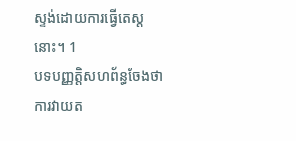ស្ទង់ដោយការធ្វើតេស្តនោះ។ 1
បទបញ្ញត្តិសហព័ន្ធចែងថា ការវាយត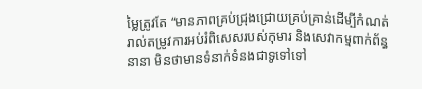ម្លៃត្រូវតែ “មានភាពគ្រប់ជ្រុងជ្រោយគ្រប់គ្រាន់ដើម្បីកំណត់រាល់តម្រូវការអប់រំពិសេសរបស់កុមារ និងសេវាកម្មពាក់ព័ន្ធនានា មិនថាមានទំនាក់ទំនងជាទូទៅទៅ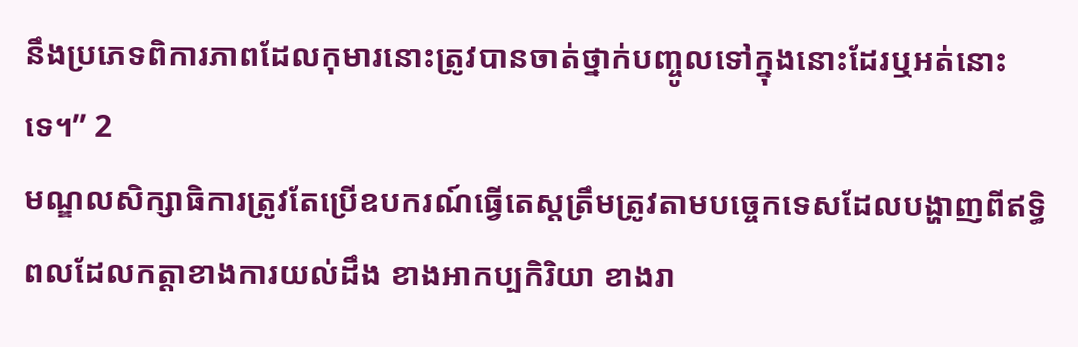នឹងប្រភេទពិការភាពដែលកុមារនោះត្រូវបានចាត់ថ្នាក់បញ្ចូលទៅក្នុងនោះដែរឬអត់នោះទេ។” 2
មណ្ឌលសិក្សាធិការត្រូវតែប្រើឧបករណ៍ធ្វើតេស្តត្រឹមត្រូវតាមបច្ចេកទេសដែលបង្ហាញពីឥទ្ធិពលដែលកត្តាខាងការយល់ដឹង ខាងអាកប្បកិរិយា ខាងរា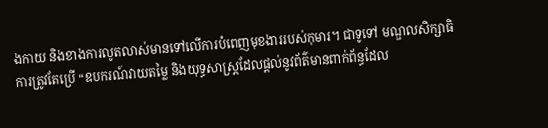ងកាយ និងខាងការលូតលាស់មានទៅលើការបំពេញមុខងាររបស់កុមារ។ ជាទូទៅ មណ្ឌលសិក្សាធិការត្រូវតែប្រើ “ឧបករណ៍វាយតម្លៃ និងយុទ្ធសាស្ត្រដែលផ្តល់នូវព័ត៌មានពាក់ព័ន្ធដែល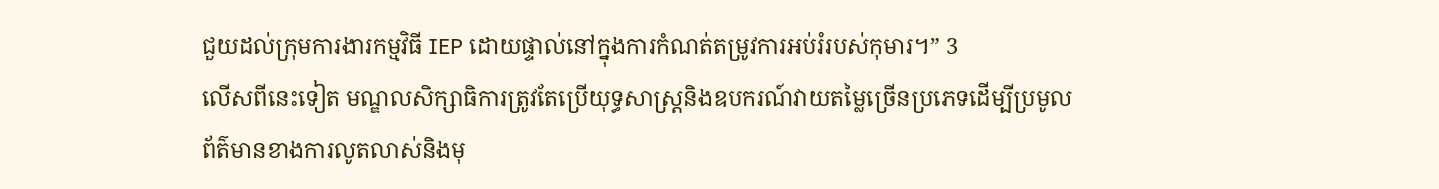ជួយដល់ក្រុមការងារកម្មវិធី IEP ដោយផ្ទាល់នៅក្នុងការកំណត់តម្រូវការអប់រំរបស់កុមារ។” 3
លើសពីនេះទៀត មណ្ឌលសិក្សាធិការត្រូវតែប្រើយុទ្ធសាស្ត្រនិងឧបករណ៍វាយតម្លៃច្រើនប្រភេទដើម្បីប្រមូលព័ត៌មានខាងការលូតលាស់និងមុ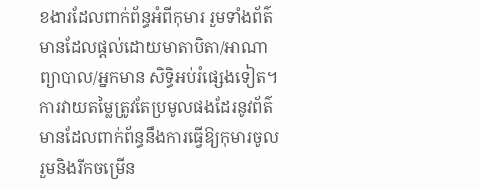ខងារដែលពាក់ព័ន្ធអំពីកុមារ រួមទាំងព័ត៌មានដែលផ្ដល់ដោយមាតាបិតា/អាណាព្យាបាល/អ្នកមាន សិទ្ធិអប់រំផ្សេងទៀត។ ការវាយតម្លៃត្រូវតែប្រមូលផងដែរនូវព័ត៌មានដែលពាក់ព័ន្ធនឹងការធ្វើឱ្យកុមារចូលរួមនិងរីកចម្រើន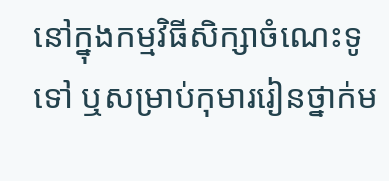នៅក្នុងកម្មវិធីសិក្សាចំណេះទូទៅ ឬសម្រាប់កុមាររៀនថ្នាក់ម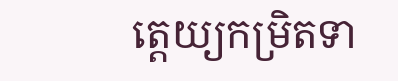ត្តេយ្យកម្រិតទា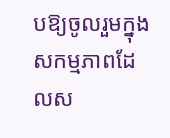បឱ្យចូលរួមក្នុងសកម្មភាពដែលស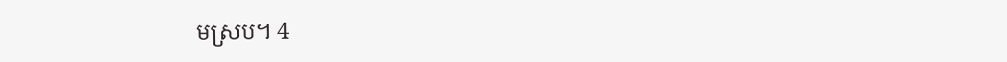មស្រប។ 4